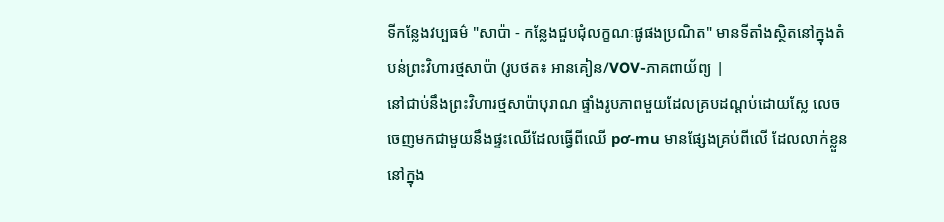ទីកន្លែងវប្បធម៌ "សាប៉ា - កន្លែងជួបជុំលក្ខណៈផូផងប្រណិត" មានទីតាំងស្ថិតនៅក្នុងតំបន់ព្រះវិហារថ្មសាប៉ា (រូបថត៖ អានគៀន/VOV-ភាគពាយ័ព្យ |
នៅជាប់នឹងព្រះវិហារថ្មសាប៉ាបុរាណ ផ្ទាំងរូបភាពមួយដែលគ្របដណ្ដប់ដោយស្លែ លេចចេញមកជាមួយនឹងផ្ទះឈើដែលធ្វើពីឈើ pơ-mu មានផ្សែងគ្រប់ពីលើ ដែលលាក់ខ្លួននៅក្នុង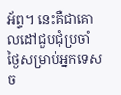អ័ព្ទ។ នេះគឺជាគោលដៅជួបជុំប្រចាំថ្ងៃសម្រាប់អ្នកទេសច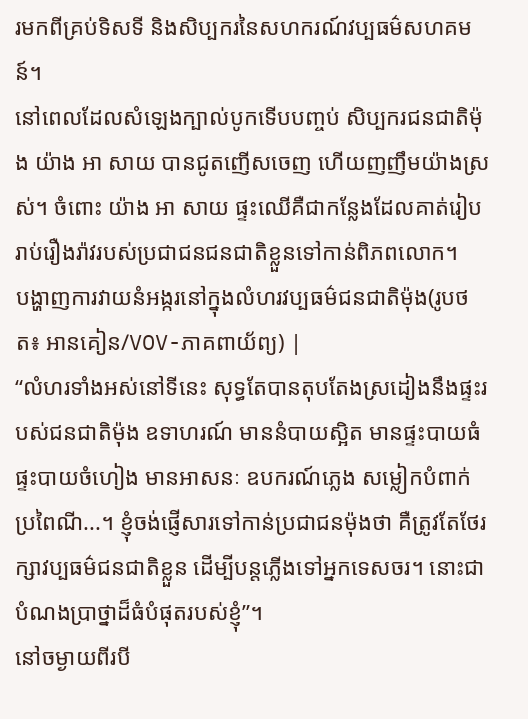រមកពីគ្រប់ទិសទី និងសិប្បករនៃសហករណ៍វប្បធម៌សហគមន៍។
នៅពេលដែលសំឡេងក្បាល់បូកទើបបញ្ចប់ សិប្បករជនជាតិម៉ុង យ៉ាង អា សាយ បានជូតញើសចេញ ហើយញញឹមយ៉ាងស្រស់។ ចំពោះ យ៉ាង អា សាយ ផ្ទះឈើគឺជាកន្លែងដែលគាត់រៀបរាប់រឿងរ៉ាវរបស់ប្រជាជនជនជាតិខ្លួនទៅកាន់ពិភពលោក។
បង្ហាញការវាយនំអង្ករនៅក្នុងលំហរវប្បធម៌ជនជាតិម៉ុង(រូបថត៖ អានគៀន/VOV-ភាគពាយ័ព្យ) |
“លំហរទាំងអស់នៅទីនេះ សុទ្ធតែបានតុបតែងស្រដៀងនឹងផ្ទះរបស់ជនជាតិម៉ុង ឧទាហរណ៍ មាននំបាយស្អិត មានផ្ទះបាយធំ ផ្ទះបាយចំហៀង មានអាសនៈ ឧបករណ៍ភ្លេង សម្លៀកបំពាក់ប្រពៃណី...។ ខ្ញុំចង់ផ្ញើសារទៅកាន់ប្រជាជនម៉ុងថា គឺត្រូវតែថែរក្សាវប្បធម៌ជនជាតិខ្លួន ដើម្បីបន្តភ្លើងទៅអ្នកទេសចរ។ នោះជាបំណងប្រាថ្នាដ៏ធំបំផុតរបស់ខ្ញុំ”។
នៅចម្ងាយពីរបី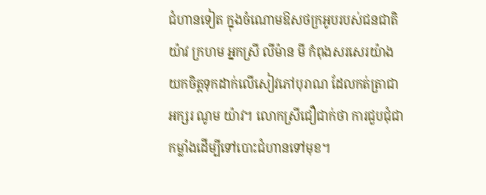ជំហានទៀត ក្នុងចំណោមឱសថក្រអូបរបស់ជនជាតិ យ៉ាវ ក្រហម អ្នកស្រី លីម៉ាន មី កំពុងសរសេរយ៉ាងយកចិត្តទុកដាក់លើសៀវភៅបុរាណ ដែលកត់ត្រាជាអក្សរ ណូម យ៉ាវ។ លោកស្រីជឿជាក់ថា ការជួបជុំជាកម្លាំងដើម្បីទៅបោះជំហានទៅមុខ។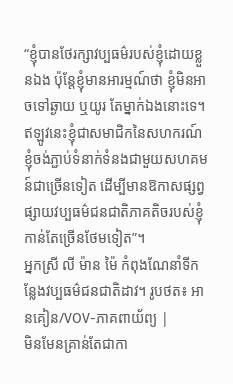“ខ្ញុំបានថែរក្សាវប្បធម៌របស់ខ្ញុំដោយខ្លួនឯង ប៉ុន្តែខ្ញុំមានអារម្មណ៍ថា ខ្ញុំមិនអាចទៅឆ្ងាយ ឬយូរ តែម្នាក់ឯងនោះទេ។ ឥឡូវនេះខ្ញុំជាសមាជិកនៃសហករណ៍ ខ្ញុំចង់ភ្ជាប់ទំនាក់ទំនងជាមួយសហគមន៍ជាច្រើនទៀត ដើម្បីមានឱកាសផ្សព្វផ្សាយវប្បធម៌ជនជាតិភាគតិចរបស់ខ្ញុំកាន់តែច្រើនថែមទៀត”។
អ្នកស្រី លី ម៉ាន ម៉ៃ កំពុងណែនាំទីកន្លែងវប្បធម៌ជនជាតិដាវ។ រូបថត៖ អានគៀន/VOV-ភាគពាយ័ព្យ |
មិនមែនគ្រាន់តែជាកា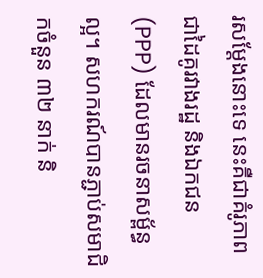រសម្តែងនោះទេ នេះគឺជាគំរូភាពជាដៃគូរវាងរដ្ឋ និងឯកជន (PPP) ដែលមានរចនាសម្ព័ន្ធល្អ។ សហករណ៍បានភ្ជាប់សមាជិកចំនួន ៣២ នាក់ និ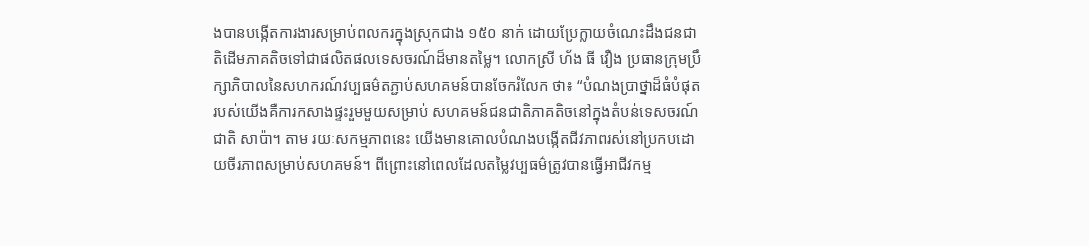ងបានបង្កើតការងារសម្រាប់ពលករក្នុងស្រុកជាង ១៥០ នាក់ ដោយប្រែក្លាយចំណេះដឹងជនជាតិដើមភាគតិចទៅជាផលិតផលទេសចរណ៍ដ៏មានតម្លៃ។ លោកស្រី ហ័ង ធី វឿង ប្រធានក្រុមប្រឹក្សាភិបាលនៃសហករណ៍វប្បធម៌តភ្ជាប់សហគមន៍បានចែករំលែក ថា៖ “បំណងប្រាថ្នាដ៏ធំបំផុតរបស់យើងគឺការកសាងផ្ទះរួមមួយសម្រាប់ សហគមន៍ជនជាតិភាគតិចនៅក្នុងតំបន់ទេសចរណ៍ជាតិ សាប៉ា។ តាម រយៈសកម្មភាពនេះ យើងមានគោលបំណងបង្កើតជីវភាពរស់នៅប្រកបដោយចីរភាពសម្រាប់សហគមន៍។ ពីព្រោះនៅពេលដែលតម្លៃវប្បធម៌ត្រូវបានធ្វើអាជីវកម្ម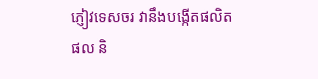ភ្ញៀវទេសចរ វានឹងបង្កើតផលិតផល និ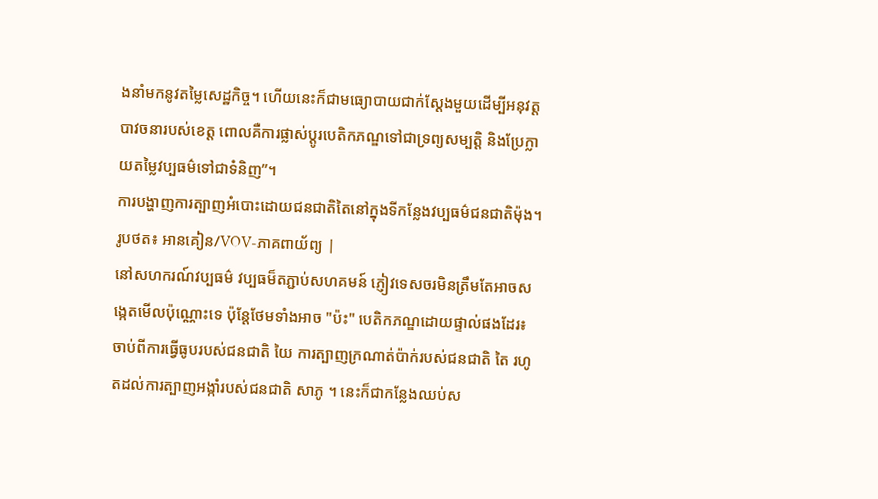ងនាំមកនូវតម្លៃសេដ្ឋកិច្ច។ ហើយនេះក៏ជាមធ្យោបាយជាក់ស្តែងមួយដើម្បីអនុវត្តបាវចនារបស់ខេត្ត ពោលគឺការផ្លាស់ប្តូរបេតិកភណ្ឌទៅជាទ្រព្យសម្បត្តិ និងប្រែក្លាយតម្លៃវប្បធម៌ទៅជាទំនិញ”។
ការបង្ហាញការត្បាញអំបោះដោយជនជាតិតៃនៅក្នុងទីកន្លែងវប្បធម៌ជនជាតិម៉ុង។ រូបថត៖ អានគៀន/VOV-ភាគពាយ័ព្យ |
នៅសហករណ៍វប្បធម៌ វប្បធម៏តភ្ជាប់សហគមន៍ ភ្ញៀវទេសចរមិនត្រឹមតែអាចសង្កេតមើលប៉ុណ្ណោះទេ ប៉ុន្តែថែមទាំងអាច "ប៉ះ" បេតិកភណ្ឌដោយផ្ទាល់ផងដែរ៖ ចាប់ពីការធ្វើធូបរបស់ជនជាតិ យៃ ការត្បាញក្រណាត់ប៉ាក់របស់ជនជាតិ តៃ រហូតដល់ការត្បាញអង្កាំរបស់ជនជាតិ សាភូ ។ នេះក៏ជាកន្លែងឈប់ស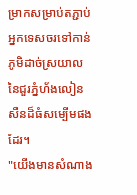ម្រាកសម្រាប់តភ្ជាប់អ្នកទេសចរទៅកាន់ភូមិដាច់ស្រយាលនៃជួរភ្នំហ័ងលៀនសឺនដ៏ធំសម្បើមផងដែរ។
"យើងមានសំណាង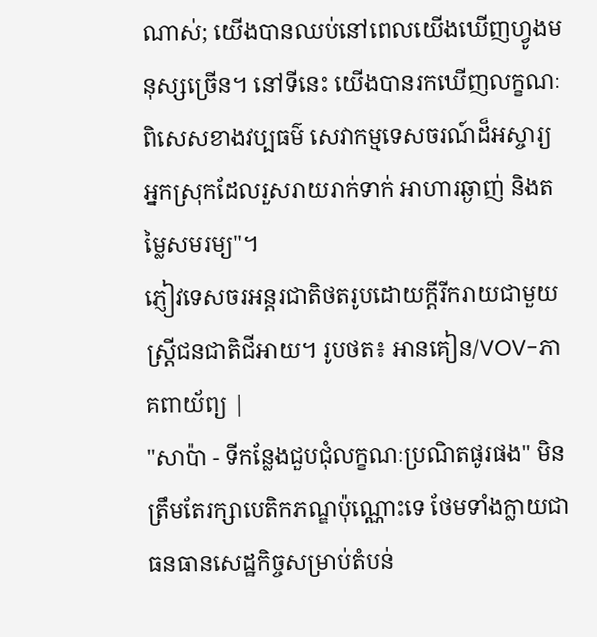ណាស់; យើងបានឈប់នៅពេលយើងឃើញហ្វូងមនុស្សច្រើន។ នៅទីនេះ យើងបានរកឃើញលក្ខណៈពិសេសខាងវប្បធម៌ សេវាកម្មទេសចរណ៍ដ៏អស្ចារ្យ អ្នកស្រុកដែលរួសរាយរាក់ទាក់ អាហារឆ្ងាញ់ និងតម្លៃសមរម្យ"។
ភ្ញៀវទេសចរអន្តរជាតិថតរូបដោយក្តីរីករាយជាមួយស្ត្រីជនជាតិជីអាយ។ រូបថត៖ អានគៀន/VOV-ភាគពាយ័ព្យ |
"សាប៉ា - ទីកន្លែងជួបជុំលក្ខណៈប្រណិតផូរផង" មិនត្រឹមតែរក្សាបេតិកភណ្ឌប៉ុណ្ណោះទេ ថែមទាំងក្លាយជាធនធានសេដ្ឋកិច្ចសម្រាប់តំបន់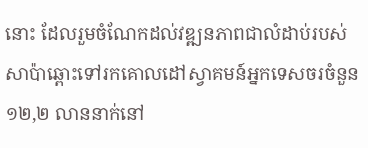នោះ ដែលរួមចំណែកដល់វឌ្ឍនភាពជាលំដាប់របស់សាប៉ាឆ្ពោះទៅរកគោលដៅស្វាគមន៍អ្នកទេសចរចំនួន ១២,២ លាននាក់នៅ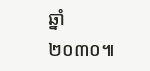ឆ្នាំ ២០៣០៕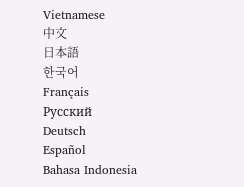Vietnamese
中文
日本語
한국어
Français
Русский
Deutsch
Español
Bahasa Indonesia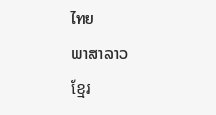ไทย
ພາສາລາວ
ខ្មែរ